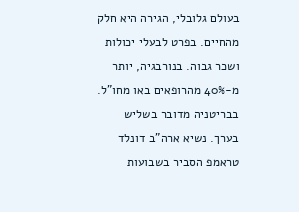בעולם גלובלי, הגירה היא חלק מהחיים. בפרט לבעלי יכולות ושכר גבוה. בנורבגיה, יותר מ-40% מהרופאים באו מחו"ל. בבריטניה מדובר בשליש בערך. נשיא ארה"ב דונלד טראמפ הסביר בשבועות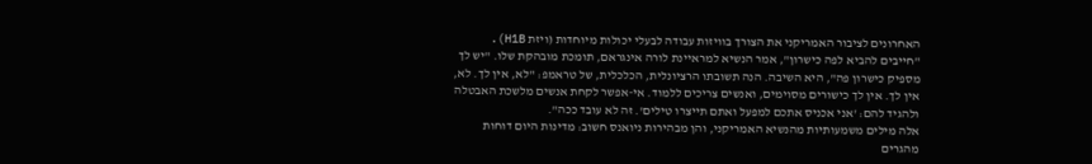האחרונים לציבור האמריקני את הצורך בוויזות עבודה לבעלי יכולות מיוחדות (ויזת H1B). "חייבים להביא לפה כישרון", אמר הנשיא למראיינת לורה אינגראם, תומכת מובהקת שלו. "יש לך מספיק כישרון פה", היא השיבה. הנה תשובתו הרציונלית, הכלכלית, של טראמפ: "לא, אין לך. לא, אין לך. אין לך כישורים מסוימים, ואנשים צריכים ללמוד. אי-אפשר לקחת אנשים מלשכת האבטלה ולהגיד להם: 'אני אכניס אתכם למפעל ואתם תייצרו טילים'. זה לא עובד ככה".
אלה מילים משמעותיות מהנשיא האמריקני, והן מבהירות ניואנס חשוב: מדינות היום דוחות מהגרים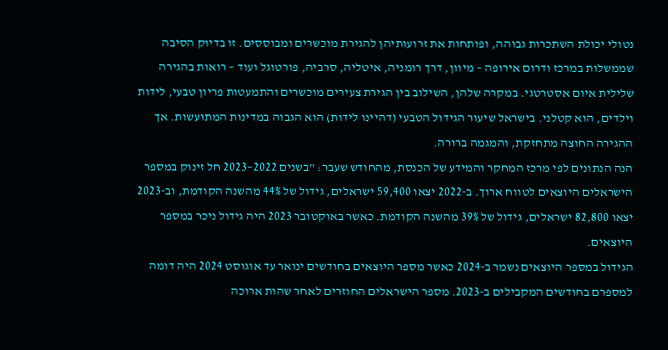נטולי יכולת השתכרות גבוהה, ופותחות את זרועותיהן להגירת מוכשרים ומבוססים. זו בדיוק הסיבה שממשלות במרכז ודרום אירופה – מיוון, דרך רומניה, איטליה, סרביה, פורטוגל ועוד – רואות בהגירה שלילית איום אסטרטגי. במקרה שלהן, השילוב בין הגירת צעירים מוכשרים והתמעטות פריון טבעי, לידות וילדים, הוא קטלני. בישראל שיעור הגידול הטבעי (דהיינו לידות) הוא הגבוה במדינות המתועשות. אך ההגירה החוצה מתחזקת, והמגמה ברורה.
הנה הנתונים לפי מרכז המחקר והמידע של הכנסת, מהחודש שעבר: "בשנים 2022–2023 חל זינוק במספר הישראלים היוצאים לטווח ארוך. ב-2022 יצאו 59,400 ישראלים, גידול של 44% מהשנה הקודמת, וב-2023 יצאו 82,800 ישראלים, גידול של 39% מהשנה הקודמת. כאשר באוקטובר 2023 היה גידול ניכר במספר היוצאים.
הגידול במספר היוצאים נשמר ב-2024 כאשר מספר היוצאים בחודשים ינואר עד אוגוסט 2024 היה דומה למספרם בחודשים המקבילים ב-2023. מספר הישראלים החוזרים לאחר שהות ארוכה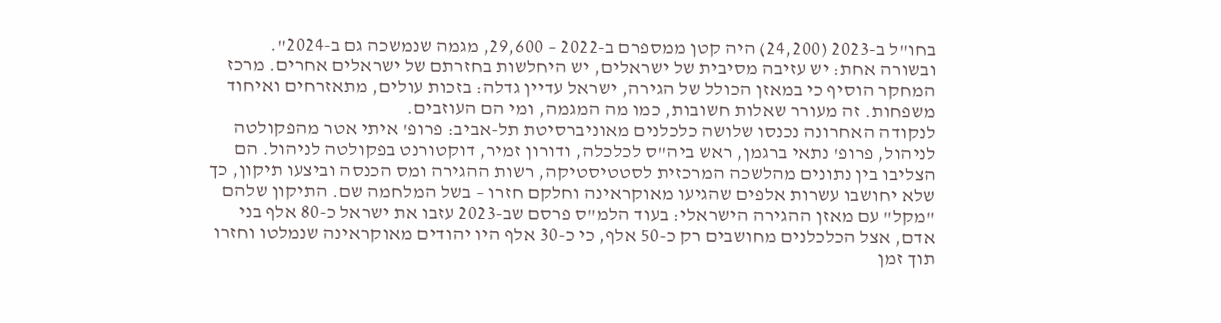בחו"ל ב-2023 (24,200) היה קטן ממספרם ב-2022 – 29,600, מגמה שנמשכה גם ב-2024".
ובשורה אחת: יש עזיבה מסיבית של ישראלים, יש היחלשות בחזרתם של ישראלים אחרים. מרכז המחקר הוסיף כי במאזן הכולל של הגירה, ישראל עדיין גדלה: בזכות עולים, מתאזרחים ואיחוד משפחות. זה מעורר שאלות חשובות, כמו מה המגמה, ומי הם העוזבים.
לנקודה האחרונה נכנסו שלושה כלכלנים מאוניברסיטת תל-אביב: פרופ' איתי אטר מהפקולטה לניהול, פרופ' נתאי ברגמן, ראש ביה"ס לכלכלה, ודורון זמיר, דוקטורנט בפקולטה לניהול. הם הצליבו בין נתונים מהלשכה המרכזית לסטטיסטיקה, רשות ההגירה ומס הכנסה וביצעו תיקון, כך שלא יחושבו עשרות אלפים שהגיעו מאוקראינה וחלקם חזרו – בשל המלחמה שם. התיקון שלהם "מקל" עם מאזן ההגירה הישראלי: בעוד הלמ"ס פרסם שב-2023 עזבו את ישראל כ-80 אלף בני אדם, אצל הכלכלנים מחושבים רק כ-50 אלף, כי כ-30 אלף היו יהודים מאוקראינה שנמלטו וחזרו תוך זמן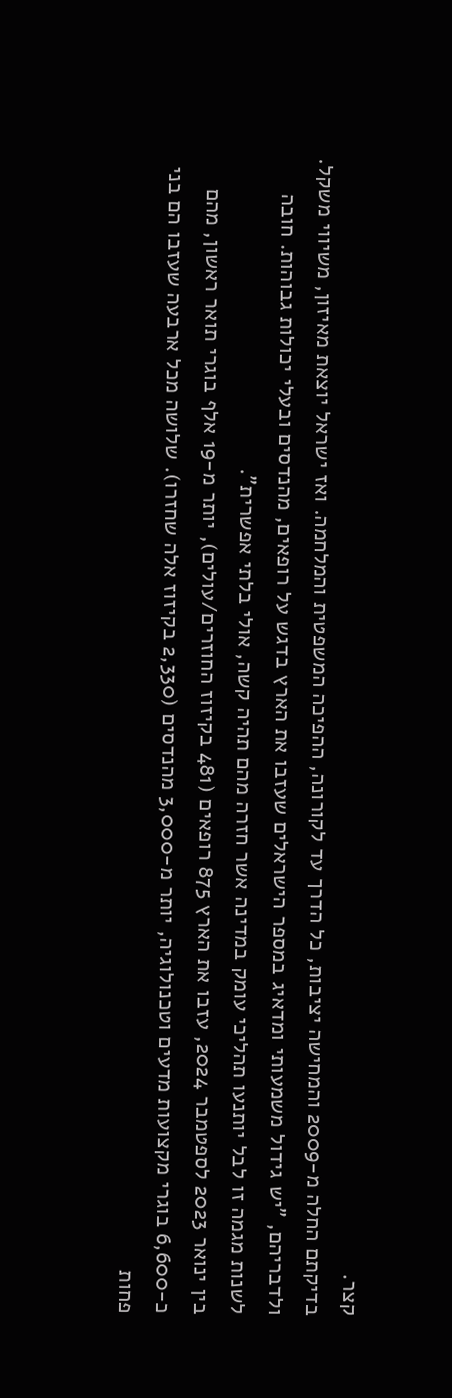קצר.
בדיקתם החלה מ-2009 והמחישה יציבות, כל הדרך עד לקורונה, ההפיכה המשפטית והמלחמה. ואז ישראל יוצאת מאיזון, משיווי משקל. ולדבריהם, "יש גידול משמעותי ומדאיג במספר הישראלים שעזבו את הארץ בדגש על רופאים, מהנדסים ובעלי יכולות גבוהות. חובה לשנות מגמה זו לבל יותנעו תהליכי עומק במדינה אשר חזרה מהם תהיה קשה, אולי בלתי אפשרית".
בין ינואר 2023 לספטמבר 2024, עזבו את הארץ 875 רופאים (481 בקיזוז החוזרים/עולים), יותר מ-19 אלף בוגרי תואר ראשון, מהם כ-6,600 בוגרי מקצועות מדעים וטכנולוגיה, יותר מ-3,000 מהנדסים (2,330 בקיזוז אלה שחזרו). שלושה מכל ארבעה שעזבו הם בני פחות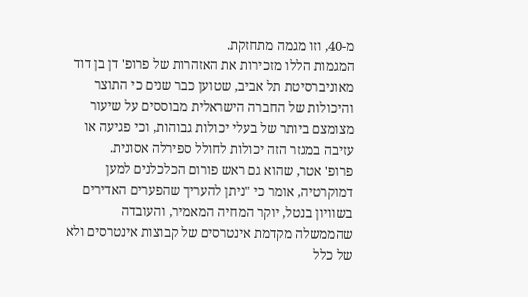מ-40, וזו מגמה מתחזקת.
המגמות הללו מזכירות את האזהרות של פרופ' דן בן דוד מאוניברסיטת תל אביב, שטוען כבר שנים כי התוצר והיכולות של החברה הישראלית מבוססים על שיעור מצומצם ביותר של בעלי יכולות גבוהות, וכי פגיעה או עזיבה במגזר הזה יכולות לחולל ספירלה אסונית.
פרופ' אטר, שהוא גם ראש פורום הכלכלנים למען דמוקרטיה, אומר כי "ניתן להעריך שהפערים האדירים בשוויון בנטל, יוקר המחיה המאמיר, והעובדה שהממשלה מקדמת אינטרסים של קבוצות אינטרסים ולא של כלל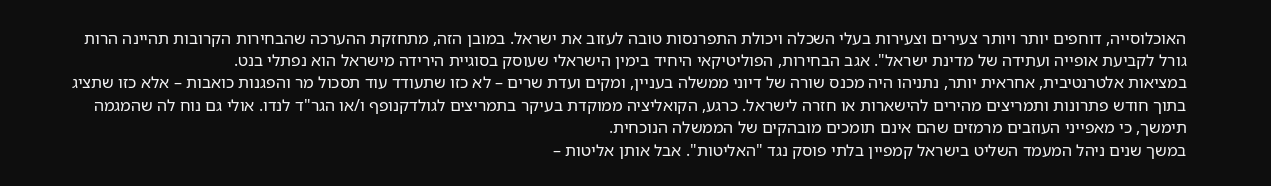האוכלוסייה, דוחפים יותר ויותר צעירים וצעירות בעלי השכלה ויכולת התפרנסות טובה לעזוב את ישראל. במובן הזה, מתחזקת ההערכה שהבחירות הקרובות תהיינה הרות גורל לקביעת אופייה ועתידה של מדינת ישראל". אגב הבחירות, הפוליטיקאי היחיד בימין הישראלי שעוסק בסוגיית הירידה מישראל הוא נפתלי בנט.
במציאות אלטרנטיבית, אחראית יותר, נתניהו היה מכנס שורה של דיוני ממשלה בעניין, ומקים ועדת שרים – לא כזו שתעודד עוד תסכול מר והפגנות כואבות – אלא כזו שתציג בתוך חודש פתרונות ותמריצים מהירים להישארות או חזרה לישראל. כרגע, הקואליציה ממוקדת בעיקר בתמריצים לגולדקנופף ו/או הגר"ד לנדו. אולי גם נוח לה שהמגמה תימשך, כי מאפייני העוזבים מרמזים שהם אינם תומכים מובהקים של הממשלה הנוכחית.
במשך שנים ניהל המעמד השליט בישראל קמפיין בלתי פוסק נגד "האליטות". אבל אותן אליטות –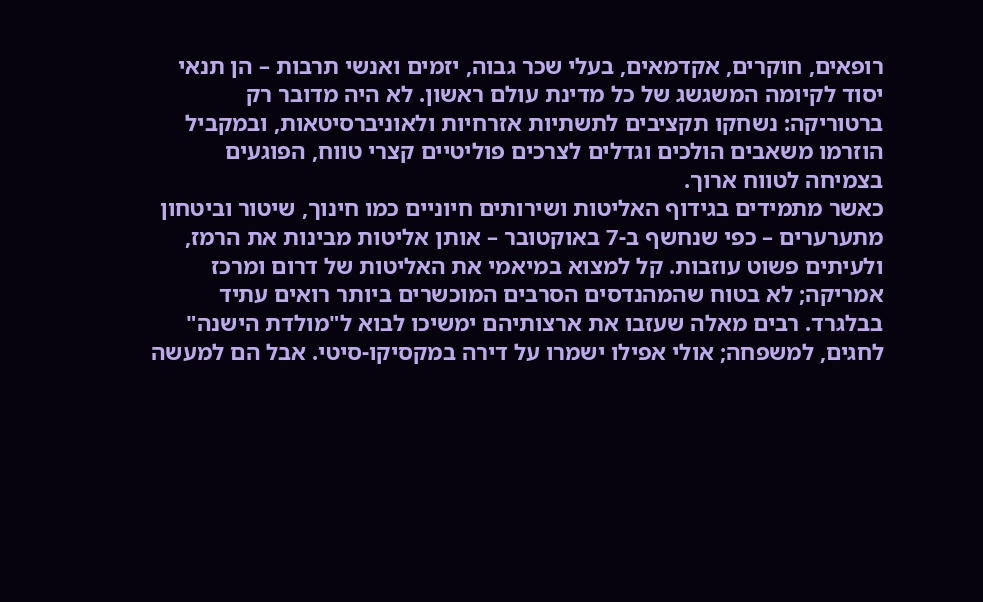רופאים, חוקרים, אקדמאים, בעלי שכר גבוה, יזמים ואנשי תרבות – הן תנאי יסוד לקיומה המשגשג של כל מדינת עולם ראשון. לא היה מדובר רק ברטוריקה: נשחקו תקציבים לתשתיות אזרחיות ולאוניברסיטאות, ובמקביל הוזרמו משאבים הולכים וגדלים לצרכים פוליטיים קצרי טווח, הפוגעים בצמיחה לטווח ארוך.
כאשר מתמידים בגידוף האליטות ושירותים חיוניים כמו חינוך, שיטור וביטחון מתערערים – כפי שנחשף ב-7 באוקטובר – אותן אליטות מבינות את הרמז, ולעיתים פשוט עוזבות. קל למצוא במיאמי את האליטות של דרום ומרכז אמריקה; לא בטוח שהמהנדסים הסרבים המוכשרים ביותר רואים עתיד בבלגרד. רבים מאלה שעזבו את ארצותיהם ימשיכו לבוא ל"מולדת הישנה" לחגים, למשפחה; אולי אפילו ישמרו על דירה במקסיקו-סיטי. אבל הם למעשה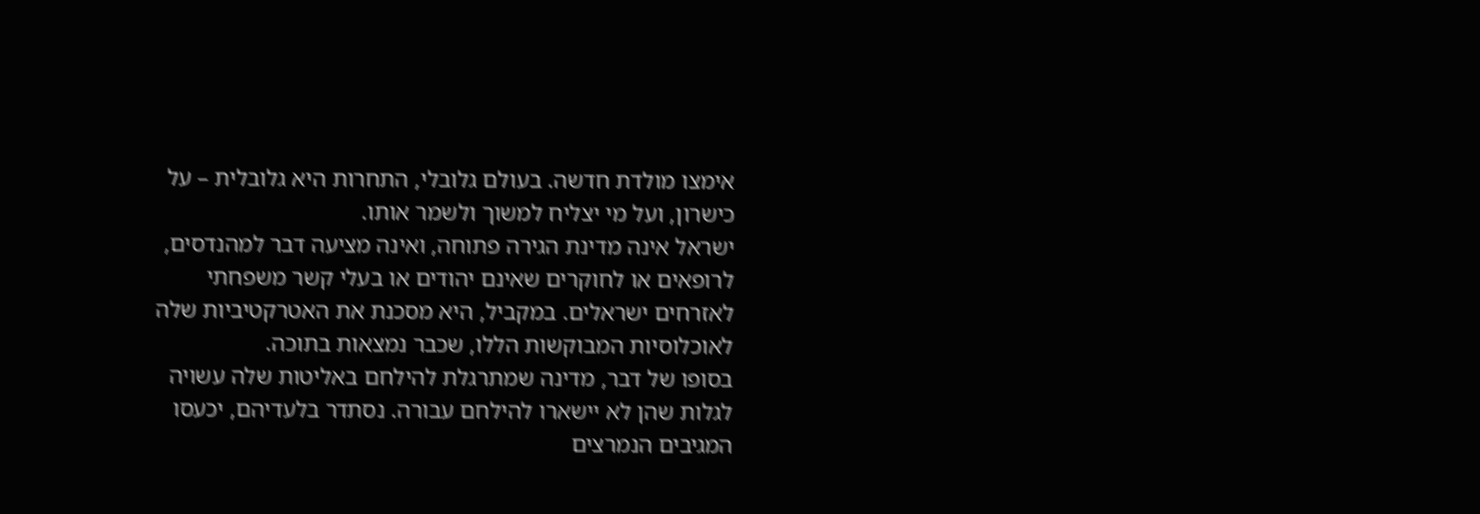אימצו מולדת חדשה. בעולם גלובלי, התחרות היא גלובלית – על כישרון, ועל מי יצליח למשוך ולשמר אותו.
ישראל אינה מדינת הגירה פתוחה, ואינה מציעה דבר למהנדסים, לרופאים או לחוקרים שאינם יהודים או בעלי קשר משפחתי לאזרחים ישראלים. במקביל, היא מסכנת את האטרקטיביות שלה לאוכלוסיות המבוקשות הללו, שכבר נמצאות בתוכה.
בסופו של דבר, מדינה שמתרגלת להילחם באליטות שלה עשויה לגלות שהן לא יישארו להילחם עבורה. נסתדר בלעדיהם, יכעסו המגיבים הנמרצים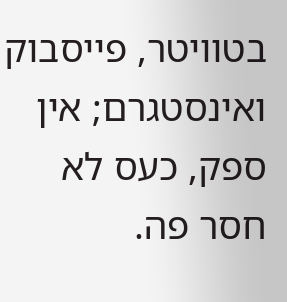בטוויטר, פייסבוק ואינסטגרם; אין ספק, כעס לא חסר פה.